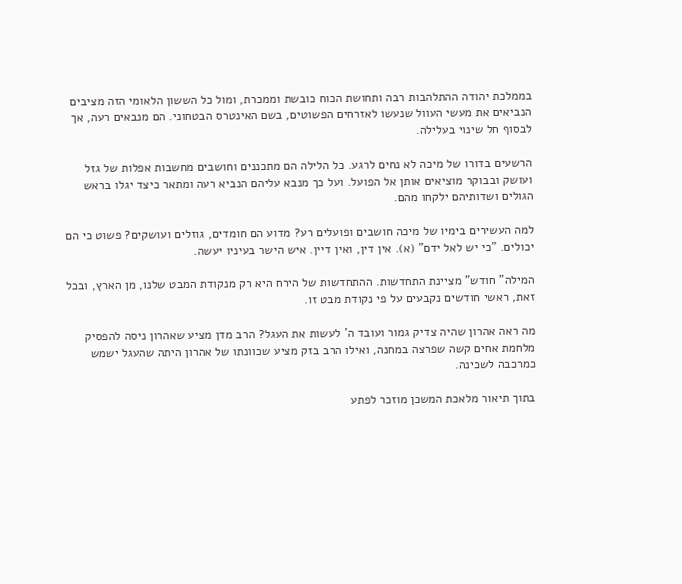בממלכת יהודה ההתלהבות רבה ותחושת הכוח כובשת וממכרת, ומול כל הששון הלאומי הזה מציבים הנביאים את מעשי העוול שנעשו לאזרחים הפשוטים, בשם האינטרס הבטחוני. הם מנבאים רעה, אך לבסוף חל שינוי בעלילה.

הרשעים בדורו של מיכה לא נחים לרגע. כל הלילה הם מתכננים וחושבים מחשבות אפלות של גזל ועושק ובבוקר מוציאים אותן אל הפועל. ועל כך מנבא עליהם הנביא רעה ומתאר כיצד יגלו בראש הגולים ושדותיהם ילקחו מהם.

למה העשירים בימיו של מיכה חושבים ופועלים רע? מדוע הם חומדים, גוזלים ועושקים? פשוט כי הם יכולים. "כי יש לאל ידם" (א). אין דין, ואין דיין. איש הישר בעיניו יעשה.

המילה" חודש" מציינת התחדשות. ההתחדשות של הירח היא רק מנקודת המבט שלנו, מן הארץ, ובכל זאת, ראשי חודשים נקבעים על פי נקודת מבט זו.

מה ראה אהרון שהיה צדיק גמור ועובד ה' לעשות את העגל? הרב מדן מציע שאהרון ניסה להפסיק מלחמת אחים קשה שפרצה במחנה, ואילו הרב בזק מציע שכוונתו של אהרון היתה שהעגל ישמש כמרכבה לשכינה.

בתוך תיאור מלאכת המשכן מוזכר לפתע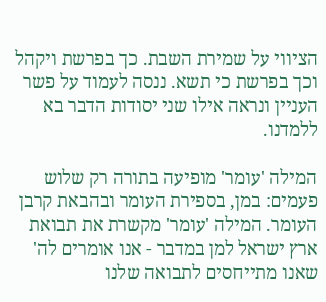הציווי על שמירת השבת. כך בפרשת ויקהל וכך בפרשת כי תשא. ננסה לעמוד על פשר העניין ונראה אילו שני יסודות הדבר בא ללמדנו.

המילה 'עומר' מופיעה בתורה רק שלוש פעמים: במן, בספירת העומר ובהבאת קרבן העומר. המילה 'עומר' מקשרת את תבואת ארץ ישראל למן במדבר - אנו אומרים לה' שאנו מתייחסים לתבואה שלנו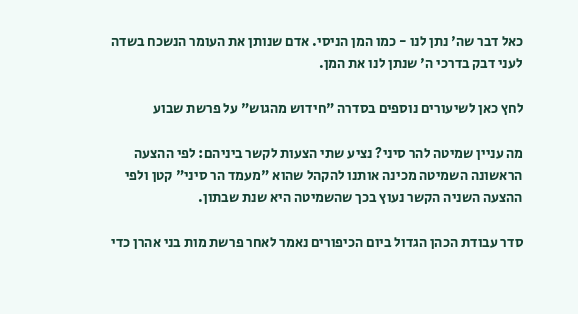כאל דבר שה' נתן לנו - כמו המן הניסי. אדם שנותן את העומר הנשכח בשדה לעני דבק בדרכי ה' שנתן לנו את המן.

לחץ כאן לשיעורים נוספים בסדרה "חידוש מהגוש" על פרשת שבוע

מה עניין שמיטה להר סיני? נציע שתי הצעות לקשר ביניהם: לפי ההצעה הראשונה השמיטה מכינה אותנו להקהל שהוא "מעמד הר סיני" קטן ולפי ההצעה השניה הקשר נעוץ בכך שהשמיטה היא שנת שבתון.

סדר עבודת הכהן הגדול ביום הכיפורים נאמר לאחר פרשת מות בני אהרן כדי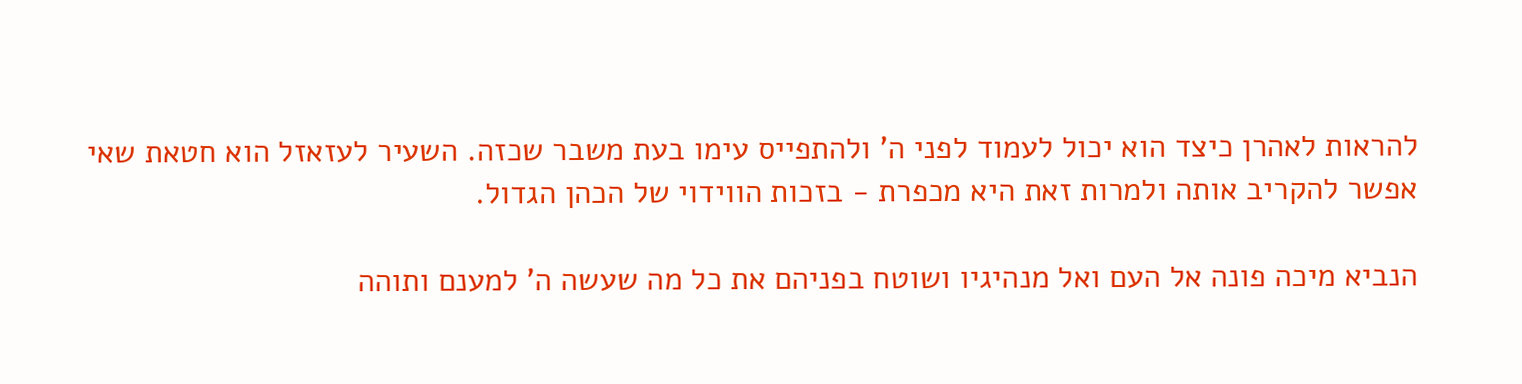להראות לאהרן כיצד הוא יכול לעמוד לפני ה' ולהתפייס עימו בעת משבר שכזה. השעיר לעזאזל הוא חטאת שאי אפשר להקריב אותה ולמרות זאת היא מכפרת - בזכות הווידוי של הכהן הגדול.

הנביא מיכה פונה אל העם ואל מנהיגיו ושוטח בפניהם את כל מה שעשה ה' למענם ותוהה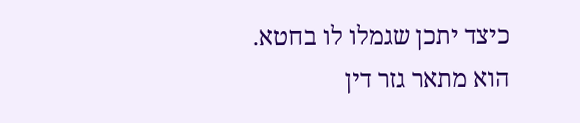כיצד יתכן שגמלו לו בחטא. הוא מתאר גזר דין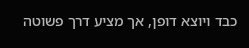כבד ויוצא דופן, אך מציע דרך פשוטה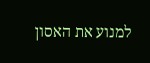למנוע את האסון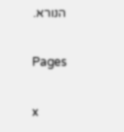הנורא.

Pages

x